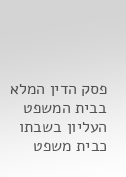פסק הדין המלא
בבית המשפט העליון בשבתו כבית משפט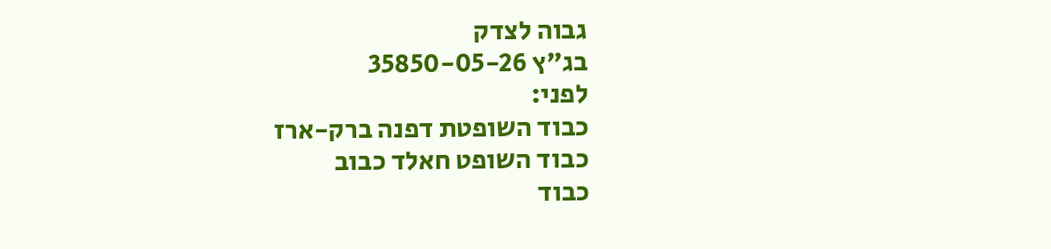גבוה לצדק
בג"ץ 35850-05-26
לפני:
כבוד השופטת דפנה ברק-ארז
כבוד השופט חאלד כבוב
כבוד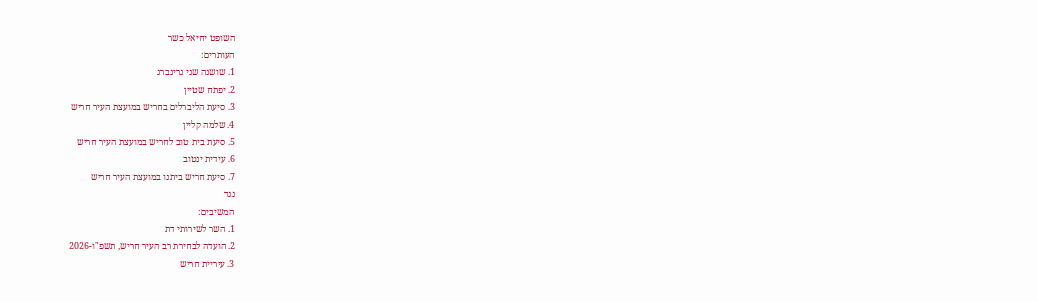השופט יחיאל כשר
העותרים:
1. שושנה שני גרינברג
2. יפתח שטיין
3. סיעת הליברלים בחריש במועצת העיר חריש
4. שלמה קליין
5. סיעת בית טוב לחריש במועצת העיר חריש
6. עידית ינטוב
7. סיעת חריש ביתנו במועצת העיר חריש
נגד
המשיבים:
1. השר לשירותי דת
2. הועדה לבחירת רב העיר חריש, תשפ"ו-2026
3. עיריית חריש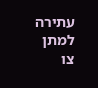עתירה למתן צו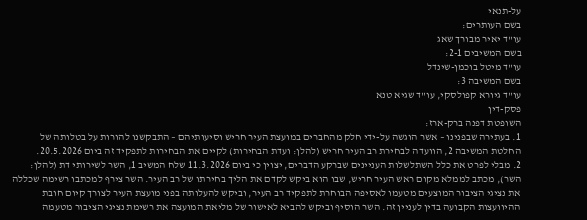על-תנאי
בשם העותרים:
עו"ד יאיר מבורך שאג
בשם המשיבים 2-1:
עו"ד מיטל בוכמן-שינדל
בשם המשיבה 3:
עו"ד גיורא קפולסקי, עו"ד שגיא טנא
פסק-דין
השופטת דפנה ברק-ארז:
1. בעתירה שבפנינו – אשר הוגשה על-ידי חלק מהחברים במועצת העיר חריש וסיעותיהם – התבקשנו להורות על בטלותה של החלטת המשיבה 2, הוועדה לבחירת רב העיר חריש (להלן: ועדת הבחירות) לקיים את הבחירות לתפקיד זה ביום 20.5.2026.
2. מבלי לפרט את כלל השתלשלות העניינים שברקע הדברים, יצוין כי ביום 11.3.2026 שלח המשיב 1, השר לשירותי דת (להלן: השר), מכתב לממלא מקום ראש העיר חריש, שבו הוא ביקש לקדם את הליך בחירתו של רב העיר. השר צירף למכתבו רשימה שכללה את נציגי הציבור המוצעים מטעמו לאסיפה הבוחרת לתפקיד רב העיר, וביקש להעלותה בפני מועצת העיר לצורך קיום חובת ההיוועצות הקבועה בדין לעניין זה. השר הוסיף וביקש להביא לאישור של מליאת המועצה את רשימת נציגי הציבור מטעמה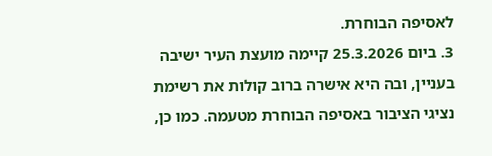לאסיפה הבוחרת.
3. ביום 25.3.2026 קיימה מועצת העיר ישיבה בעניין, ובה היא אישרה ברוב קולות את רשימת נציגי הציבור באסיפה הבוחרת מטעמה. כמו כן,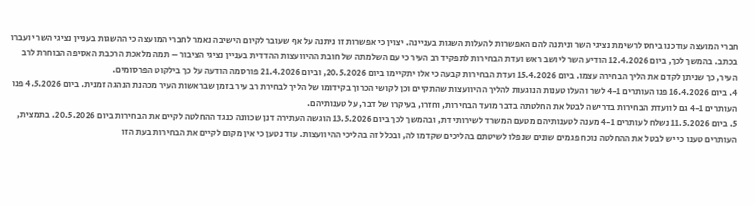חברי המועצה עודכנו ביחס לרשימת נציגי השר וניתנה להם האפשרות להעלות השגות בעניינה. יצוין כי אפשרות זו ניתנה על אף שעובר לקיום הישיבה נאמר לחברי המועצה כי ההשגות בעניין נציגי השר יועברו בכתב. בהמשך לכך, ביום 12.4.2026 הודיע השר ליושב ראש ועדת הבחירות לתפקיד רב העיר כי עם השלמתה של חובת ההיוועצות ההדדית בעניין נציגי הציבור – תמה מלאכת הרכבת האסיפה הבוחרת לרב העיר, כך שניתן לקדם את הליך הבחירה עצמו. ביום 15.4.2026 ועדת הבחירות קבעה כי אלו יתקיימו ביום 20.5.2026, וביום 21.4.2026 פורסמה הודעה על כך בילקוט הפרסומים.
4. ביום 16.4.2026 פנו העותרים 4-1 לשר והעלו טענות הנוגעות להליך ההיוועצות שהתקיים וכן לקושי הכרוך בקידומו של הליך לבחירת רב עיר בזמן שבראשות העיר מכהנת הנהגה זמנית. ביום 4.5.2026 פנו העותרים 4-1 גם לוועדת הבחירות בדרישה לבטל את החלטתה בדבר מועד הבחירות, וחזרו, בעיקרו של דבר, על טענותיהם.
5. ביום 11.5.2026 נשלח לעותרים 4-1 מענה לטענותיהם מטעם המשרד לשירותי דת, ובהמשך לכך ביום 13.5.2026 הוגשה העתירה דנן שכוונה כנגד ההחלטה לקיים את הבחירות ביום 20.5.2026. בתמצית, העותרים טענו כי יש לבטל את ההחלטה נוכח פגמים שונים שנפלו לשיטתם בהליכים שקדמו לה, ובכלל זה בהליכי ההיוועצות. עוד נטען כי אין מקום לקיים את הבחירות בעת הזו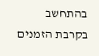בהתחשב בקרבת הזמנים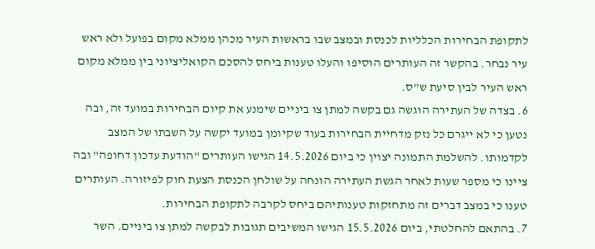לתקופת הבחירות הכלליות לכנסת ובמצב שבו בראשות העיר מכהן ממלא מקום בפועל ולא ראש עיר נבחר. בהקשר זה העותרים הוסיפו והעלו טענות ביחס להסכם הקואליציוני בין ממלא מקום ראש העיר לבין סיעת ש"ס.
6. בצדה של העתירה הוגשה גם בקשה למתן צו ביניים שימנע את קיום הבחירות במועד זה, ובה נטען כי לא ייגרם כל נזק מדחיית הבחירות בעוד שקיומן במועד יקשה על השבתו של המצב לקדמותו. להשלמת התמונה יצוין כי ביום 14.5.2026 הגישו העותרים "הודעת עדכון דחופה" ובה ציינו כי מספר שעות לאחר הגשת העתירה הונחה על שולחן הכנסת הצעת חוק לפיזורה. העותרים טענו כי במצב דברים זה מתחזקות טענותיהם ביחס לקרבה לתקופת הבחירות.
7. בהתאם להחלטתי, ביום 15.5.2026 הגישו המשיבים תגובות לבקשה למתן צו ביניים. השר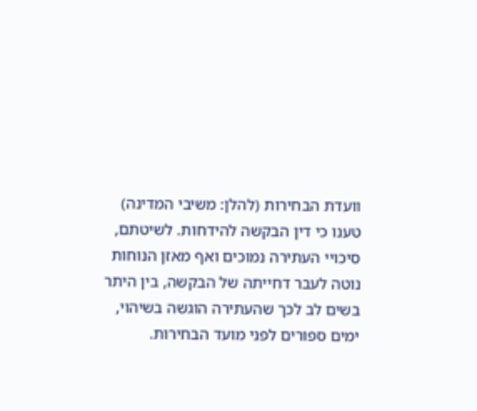וועדת הבחירות (להלן: משיבי המדינה) טענו כי דין הבקשה להידחות. לשיטתם, סיכויי העתירה נמוכים ואף מאזן הנוחות נוטה לעבר דחייתה של הבקשה, בין היתר בשים לב לכך שהעתירה הוגשה בשיהוי, ימים ספורים לפני מועד הבחירות.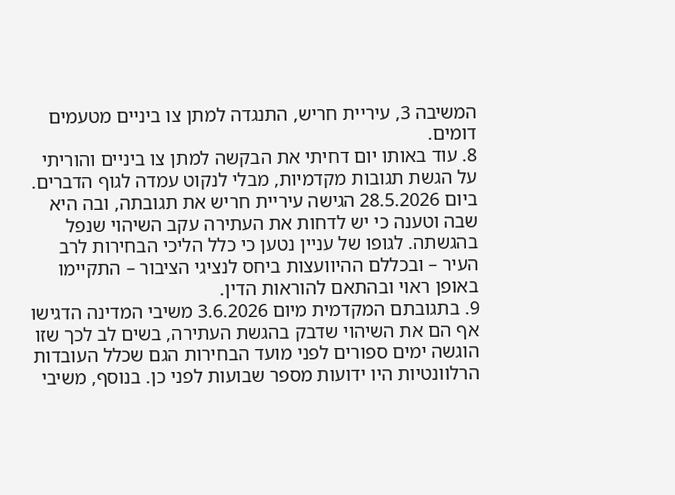המשיבה 3, עיריית חריש, התנגדה למתן צו ביניים מטעמים דומים.
8. עוד באותו יום דחיתי את הבקשה למתן צו ביניים והוריתי על הגשת תגובות מקדמיות, מבלי לנקוט עמדה לגוף הדברים. ביום 28.5.2026 הגישה עיריית חריש את תגובתה, ובה היא שבה וטענה כי יש לדחות את העתירה עקב השיהוי שנפל בהגשתה. לגופו של עניין נטען כי כלל הליכי הבחירות לרב העיר – ובכללם ההיוועצות ביחס לנציגי הציבור – התקיימו באופן ראוי ובהתאם להוראות הדין.
9. בתגובתם המקדמית מיום 3.6.2026 משיבי המדינה הדגישו אף הם את השיהוי שדבק בהגשת העתירה, בשים לב לכך שזו הוגשה ימים ספורים לפני מועד הבחירות הגם שכלל העובדות הרלוונטיות היו ידועות מספר שבועות לפני כן. בנוסף, משיבי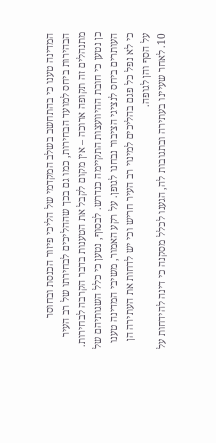המדינה טענו כי בהתחשב בשלב המקדמי של הליכי פיזור הכנסת ובחוסר הבהירות ביחס למועד הבחירות, כמו גם בכך שההליכים לבחירתו של רב העיר מתנהלים זה תקופה ארוכה – אין מקום לקבל את הטענות בדבר הקרבה לבחירות. כן נטען כי חובת ההיוועצות התקיימה כנדרש. לבסוף, נטען כי כלל השגותיהם של העותרים ביחס לנציגי הציבור נבחנו לגופן. על רקע האמור, משיבי המדינה טענו כי לא נפל כל פגם בהליכים למינוי רב העיר חריש וכי יש לדחות את העתירה הן על הסף והן לגופה.
10. לאחר שעיינו בעתירה ובתגובות לה, הגענו לכלל מסקנה כי דינה להידחות על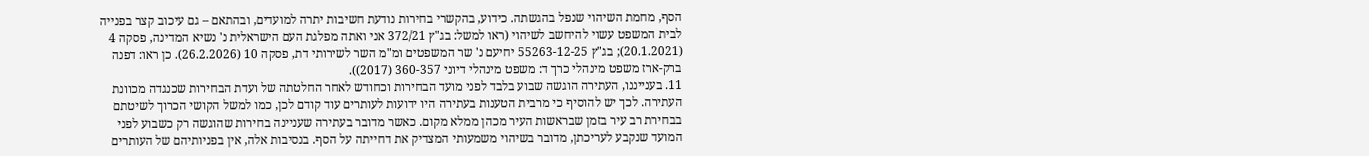הסף, מחמת השיהוי שנפל בהגשתה. כידוע, בהקשרי בחירות נודעת חשיבות יתרה למועדים, ובהתאם – גם עיכוב קצר בפנייה לבית המשפט עשוי להיחשב לשיהוי (ראו למשל: בג"ץ 372/21 אני ואתה מפלגת העם הישראלית נ' נשיא המדינה, פסקה 4 (20.1.2021); בג"ץ 55263-12-25 יחיעם נ' שר המשפטים ומ"מ השר לשירותי דת, פסקה 10 (26.2.2026). כן ראו: דפנה ברק-ארז משפט מינהלי כרך ד: משפט מינהלי דיוני 360-357 (2017)).
11. בענייננו, העתירה הוגשה שבוע בלבד לפני מועד הבחירות וכחודש לאחר החלטתה של ועדת הבחירות שכנגדה מכוונת העתירה. לכך יש להוסיף כי מרבית הטענות בעתירה היו ידועות לעותרים עוד קודם לכן, כמו למשל הקושי הכרוך לשיטתם בבחירת רב עיר בזמן שבראשות העיר מכהן ממלא מקום. כאשר מדובר בעתירה שעניינה בחירות שהוגשה רק כשבוע לפני המועד שנקבע לעריכתן, מדובר בשיהוי משמעותי המצדיק את דחייתה על הסף. בנסיבות אלה, אין בפניותיהם של העותרים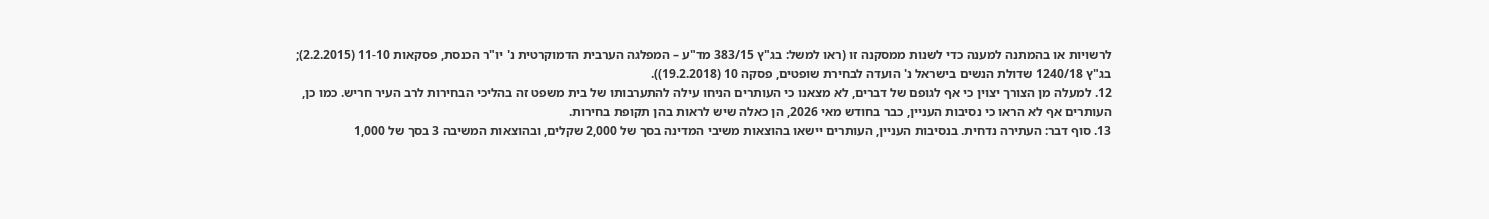לרשויות או בהמתנה למענה כדי לשנות ממסקנה זו (ראו למשל: בג"ץ 383/15 מד"ע – המפלגה הערבית הדמוקרטית נ' יו"ר הכנסת, פסקאות 11-10 (2.2.2015); בג"ץ 1240/18 שדולת הנשים בישראל נ' הועדה לבחירת שופטים, פסקה 10 (19.2.2018)).
12. למעלה מן הצורך יצוין כי אף לגופם של דברים, לא מצאנו כי העותרים הניחו עילה להתערבותו של בית משפט זה בהליכי הבחירות לרב העיר חריש. כמו כן, העותרים אף לא הראו כי נסיבות העניין, כבר בחודש מאי 2026, הן כאלה שיש לראות בהן תקופת בחירות.
13. סוף דבר: העתירה נדחית. בנסיבות העניין, העותרים יישאו בהוצאות משיבי המדינה בסך של 2,000 שקלים, ובהוצאות המשיבה 3 בסך של 1,000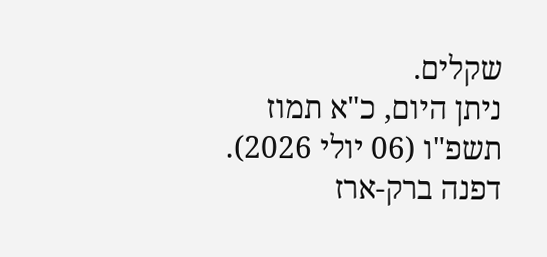שקלים.
ניתן היום, כ"א תמוז תשפ"ו (06 יולי 2026).
דפנה ברק-ארז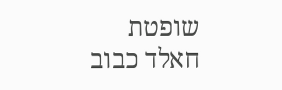שופטת
חאלד כבוב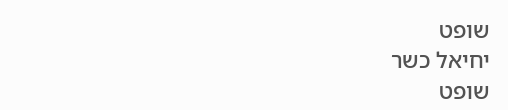שופט
יחיאל כשר
שופט